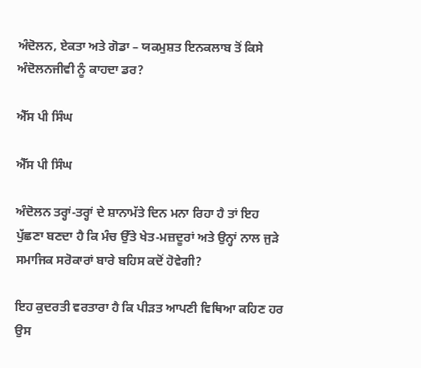ਅੰਦੋਲਨ, ਏਕਤਾ ਅਤੇ ਗੋਡਾ – ਯਕਮੁਸ਼ਤ ਇਨਕਲਾਬ ਤੋਂ ਕਿਸੇ ਅੰਦੋਲਨਜੀਵੀ ਨੂੰ ਕਾਹਦਾ ਡਰ?

ਐੱਸ ਪੀ ਸਿੰਘ

ਐੱਸ ਪੀ ਸਿੰਘ

ਅੰਦੋਲਨ ਤਰ੍ਹਾਂ-ਤਰ੍ਹਾਂ ਦੇ ਸ਼ਾਨਾਮੱਤੇ ਦਿਨ ਮਨਾ ਰਿਹਾ ਹੈ ਤਾਂ ਇਹ ਪੁੱਛਣਾ ਬਣਦਾ ਹੈ ਕਿ ਮੰਚ ਉੱਤੇ ਖੇਤ-ਮਜ਼ਦੂਰਾਂ ਅਤੇ ਉਨ੍ਹਾਂ ਨਾਲ ਜੁੜੇ ਸਮਾਜਿਕ ਸਰੋਕਾਰਾਂ ਬਾਰੇ ਬਹਿਸ ਕਦੋਂ ਹੋਵੇਗੀ?

ਇਹ ਕੁਦਰਤੀ ਵਰਤਾਰਾ ਹੈ ਕਿ ਪੀੜਤ ਆਪਣੀ ਵਿਥਿਆ ਕਹਿਣ ਹਰ ਉਸ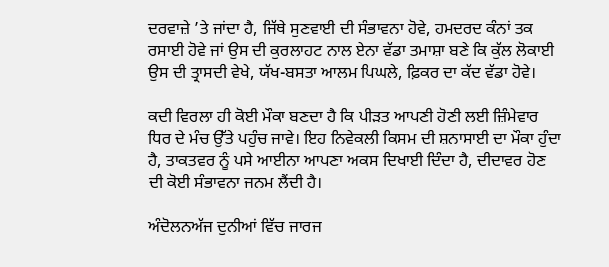ਦਰਵਾਜ਼ੇ ’ਤੇ ਜਾਂਦਾ ਹੈ, ਜਿੱਥੇ ਸੁਣਵਾਈ ਦੀ ਸੰਭਾਵਨਾ ਹੋਵੇ, ਹਮਦਰਦ ਕੰਨਾਂ ਤਕ ਰਸਾਈ ਹੋਵੇ ਜਾਂ ਉਸ ਦੀ ਕੁਰਲਾਹਟ ਨਾਲ ਏਨਾ ਵੱਡਾ ਤਮਾਸ਼ਾ ਬਣੇ ਕਿ ਕੁੱਲ ਲੋਕਾਈ ਉਸ ਦੀ ਤ੍ਰਾਸਦੀ ਵੇਖੇ, ਯੱਖ-ਬਸਤਾ ਆਲਮ ਪਿਘਲੇ, ਫ਼ਿਕਰ ਦਾ ਕੱਦ ਵੱਡਾ ਹੋਵੇ।

ਕਦੀ ਵਿਰਲਾ ਹੀ ਕੋਈ ਮੌਕਾ ਬਣਦਾ ਹੈ ਕਿ ਪੀੜਤ ਆਪਣੀ ਹੋਣੀ ਲਈ ਜ਼ਿੰਮੇਵਾਰ ਧਿਰ ਦੇ ਮੰਚ ਉੱਤੇ ਪਹੁੰਚ ਜਾਵੇ। ਇਹ ਨਿਵੇਕਲੀ ਕਿਸਮ ਦੀ ਸ਼ਨਾਸਾਈ ਦਾ ਮੌਕਾ ਹੁੰਦਾ ਹੈ, ਤਾਕਤਵਰ ਨੂੰ ਪਸੇ ਆਈਨਾ ਆਪਣਾ ਅਕਸ ਦਿਖਾਈ ਦਿੰਦਾ ਹੈ, ਦੀਦਾਵਰ ਹੋਣ ਦੀ ਕੋਈ ਸੰਭਾਵਨਾ ਜਨਮ ਲੈਂਦੀ ਹੈ।

ਅੰਦੋਲਨਅੱਜ ਦੁਨੀਆਂ ਵਿੱਚ ਜਾਰਜ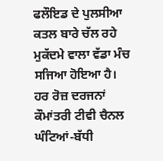ਫਲੌਇਡ ਦੇ ਪੁਲਸੀਆ ਕਤਲ ਬਾਰੇ ਚੱਲ ਰਹੇ ਮੁਕੱਦਮੇ ਵਾਲਾ ਵੱਡਾ ਮੰਚ ਸਜਿਆ ਹੋਇਆ ਹੈ। ਹਰ ਰੋਜ਼ ਦਰਜਨਾਂ ਕੌਮਾਂਤਰੀ ਟੀਵੀ ਚੈਨਲ ਘੰਟਿਆਂ-ਬੱਧੀ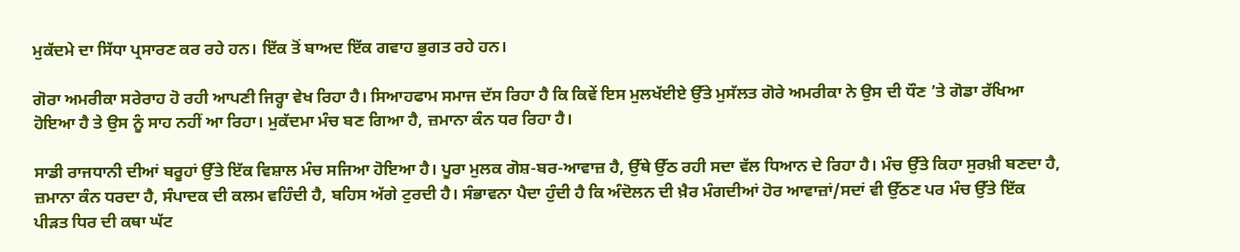ਮੁਕੱਦਮੇ ਦਾ ਸਿੱਧਾ ਪ੍ਰਸਾਰਣ ਕਰ ਰਹੇ ਹਨ। ਇੱਕ ਤੋਂ ਬਾਅਦ ਇੱਕ ਗਵਾਹ ਭੁਗਤ ਰਹੇ ਹਨ।

ਗੋਰਾ ਅਮਰੀਕਾ ਸਰੇਰਾਹ ਹੋ ਰਹੀ ਆਪਣੀ ਜਿਰ੍ਹਾ ਵੇਖ ਰਿਹਾ ਹੈ। ਸਿਆਹਫਾਮ ਸਮਾਜ ਦੱਸ ਰਿਹਾ ਹੈ ਕਿ ਕਿਵੇਂ ਇਸ ਮੁਲਖੱਈਏ ਉੱਤੇ ਮੁਸੱਲਤ ਗੋਰੇ ਅਮਰੀਕਾ ਨੇ ਉਸ ਦੀ ਧੌਣ ’ਤੇ ਗੋਡਾ ਰੱਖਿਆ ਹੋਇਆ ਹੈ ਤੇ ਉਸ ਨੂੰ ਸਾਹ ਨਹੀਂ ਆ ਰਿਹਾ। ਮੁਕੱਦਮਾ ਮੰਚ ਬਣ ਗਿਆ ਹੈ, ਜ਼ਮਾਨਾ ਕੰਨ ਧਰ ਰਿਹਾ ਹੈ।

ਸਾਡੀ ਰਾਜਧਾਨੀ ਦੀਆਂ ਬਰੂਹਾਂ ਉੱਤੇ ਇੱਕ ਵਿਸ਼ਾਲ ਮੰਚ ਸਜਿਆ ਹੋਇਆ ਹੈ। ਪੂਰਾ ਮੁਲਕ ਗੋਸ਼-ਬਰ-ਆਵਾਜ਼ ਹੈ, ਉੱਥੇ ਉੱਠ ਰਹੀ ਸਦਾ ਵੱਲ ਧਿਆਨ ਦੇ ਰਿਹਾ ਹੈ। ਮੰਚ ਉੱਤੇ ਕਿਹਾ ਸੁਰਖ਼ੀ ਬਣਦਾ ਹੈ, ਜ਼ਮਾਨਾ ਕੰਨ ਧਰਦਾ ਹੈ, ਸੰਪਾਦਕ ਦੀ ਕਲਮ ਵਹਿੰਦੀ ਹੈ, ਬਹਿਸ ਅੱਗੇ ਟੁਰਦੀ ਹੈ। ਸੰਭਾਵਨਾ ਪੈਦਾ ਹੁੰਦੀ ਹੈ ਕਿ ਅੰਦੋਲਨ ਦੀ ਖ਼ੈਰ ਮੰਗਦੀਆਂ ਹੋਰ ਆਵਾਜ਼ਾਂ/ਸਦਾਂ ਵੀ ਉੱਠਣ ਪਰ ਮੰਚ ਉੱਤੇ ਇੱਕ ਪੀੜਤ ਧਿਰ ਦੀ ਕਥਾ ਘੱਟ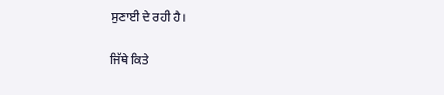ਸੁਣਾਈ ਦੇ ਰਹੀ ਹੈ।

ਜਿੱਥੇ ਕਿਤੇ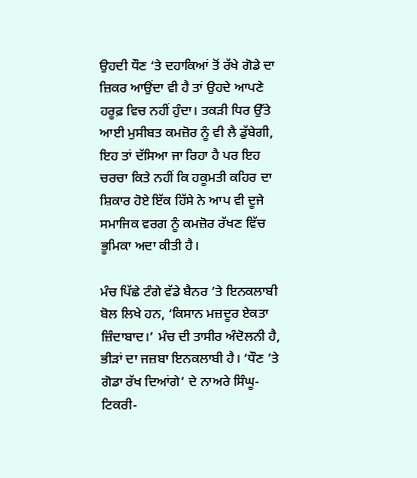ਉਹਦੀ ਧੌਣ ‘ਤੇ ਦਹਾਕਿਆਂ ਤੋਂ ਰੱਖੇ ਗੋਡੇ ਦਾ ਜ਼ਿਕਰ ਆਉਂਦਾ ਵੀ ਹੈ ਤਾਂ ਉਹਦੇ ਆਪਣੇ ਹਰੂਫ਼ ਵਿਚ ਨਹੀਂ ਹੁੰਦਾ। ਤਕੜੀ ਧਿਰ ਉੱਤੇ ਆਈ ਮੁਸੀਬਤ ਕਮਜ਼ੋਰ ਨੂੰ ਵੀ ਲੈ ਡੁੱਬੇਗੀ, ਇਹ ਤਾਂ ਦੱਸਿਆ ਜਾ ਰਿਹਾ ਹੈ ਪਰ ਇਹ ਚਰਚਾ ਕਿਤੇ ਨਹੀਂ ਕਿ ਹਕੂਮਤੀ ਕਹਿਰ ਦਾ ਸ਼ਿਕਾਰ ਹੋਏ ਇੱਕ ਹਿੱਸੇ ਨੇ ਆਪ ਵੀ ਦੂਜੇ ਸਮਾਜਿਕ ਵਰਗ ਨੂੰ ਕਮਜ਼ੋਰ ਰੱਖਣ ਵਿੱਚ ਭੂਮਿਕਾ ਅਦਾ ਕੀਤੀ ਹੈ।

ਮੰਚ ਪਿੱਛੇ ਟੰਗੇ ਵੱਡੇ ਬੈਨਰ ’ਤੇ ਇਨਕਲਾਬੀ ਬੋਲ ਲਿਖੇ ਹਨ, ‘ਕਿਸਾਨ ਮਜ਼ਦੂਰ ਏਕਤਾ ਜ਼ਿੰਦਾਬਾਦ।’ ਮੰਚ ਦੀ ਤਾਸੀਰ ਅੰਦੋਲਨੀ ਹੈ, ਭੀੜਾਂ ਦਾ ਜਜ਼ਬਾ ਇਨਕਲਾਬੀ ਹੈ। ‘ਧੌਣ ’ਤੇ ਗੋਡਾ ਰੱਖ ਦਿਆਂਗੇ’ ਦੇ ਨਾਅਰੇ ਸਿੰਘੂ-ਟਿਕਰੀ-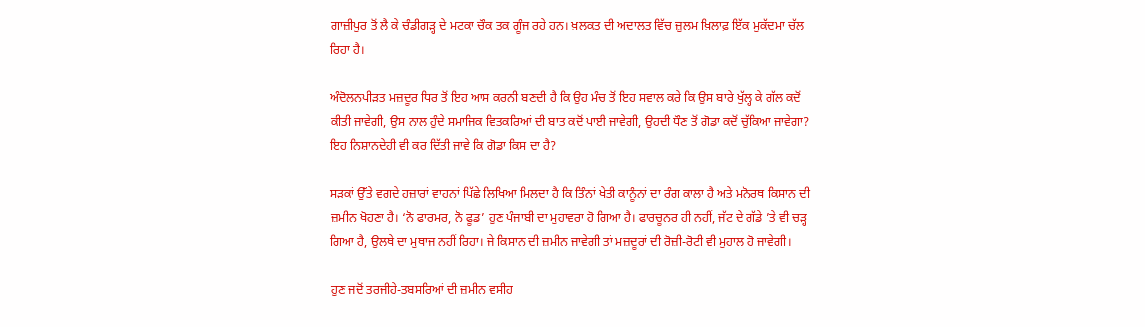ਗਾਜ਼ੀਪੁਰ ਤੋਂ ਲੈ ਕੇ ਚੰਡੀਗੜ੍ਹ ਦੇ ਮਟਕਾ ਚੌਕ ਤਕ ਗੂੰਜ ਰਹੇ ਹਨ। ਖ਼ਲਕਤ ਦੀ ਅਦਾਲਤ ਵਿੱਚ ਜ਼ੁਲਮ ਖ਼ਿਲਾਫ਼ ਇੱਕ ਮੁਕੱਦਮਾ ਚੱਲ ਰਿਹਾ ਹੈ।

ਅੰਦੋਲਨਪੀੜਤ ਮਜ਼ਦੂਰ ਧਿਰ ਤੋਂ ਇਹ ਆਸ ਕਰਨੀ ਬਣਦੀ ਹੈ ਕਿ ਉਹ ਮੰਚ ਤੋਂ ਇਹ ਸਵਾਲ ਕਰੇ ਕਿ ਉਸ ਬਾਰੇ ਖੁੱਲ੍ਹ ਕੇ ਗੱਲ ਕਦੋਂ ਕੀਤੀ ਜਾਵੇਗੀ, ਉਸ ਨਾਲ ਹੁੰਦੇ ਸਮਾਜਿਕ ਵਿਤਕਰਿਆਂ ਦੀ ਬਾਤ ਕਦੋਂ ਪਾਈ ਜਾਵੇਗੀ, ਉਹਦੀ ਧੌਣ ਤੋਂ ਗੋਡਾ ਕਦੋਂ ਚੁੱਕਿਆ ਜਾਵੇਗਾ? ਇਹ ਨਿਸ਼ਾਨਦੇਹੀ ਵੀ ਕਰ ਦਿੱਤੀ ਜਾਵੇ ਕਿ ਗੋਡਾ ਕਿਸ ਦਾ ਹੈ?

ਸੜਕਾਂ ਉੱਤੇ ਵਗਦੇ ਹਜ਼ਾਰਾਂ ਵਾਹਨਾਂ ਪਿੱਛੇ ਲਿਖਿਆ ਮਿਲਦਾ ਹੈ ਕਿ ਤਿੰਨਾਂ ਖੇਤੀ ਕਾਨੂੰਨਾਂ ਦਾ ਰੰਗ ਕਾਲਾ ਹੈ ਅਤੇ ਮਨੋਰਥ ਕਿਸਾਨ ਦੀ ਜ਼ਮੀਨ ਖੋਹਣਾ ਹੈ। ‘ਨੋ ਫਾਰਮਰ, ਨੋ ਫੂਡ’ ਹੁਣ ਪੰਜਾਬੀ ਦਾ ਮੁਹਾਵਰਾ ਹੋ ਗਿਆ ਹੈ। ਫਾਰਚੂਨਰ ਹੀ ਨਹੀਂ, ਜੱਟ ਦੇ ਗੱਡੇ ’ਤੇ ਵੀ ਚੜ੍ਹ ਗਿਆ ਹੈ, ਉਲਥੇ ਦਾ ਮੁਥਾਜ ਨਹੀਂ ਰਿਹਾ। ਜੇ ਕਿਸਾਨ ਦੀ ਜ਼ਮੀਨ ਜਾਵੇਗੀ ਤਾਂ ਮਜ਼ਦੂਰਾਂ ਦੀ ਰੋਜ਼ੀ-ਰੋਟੀ ਵੀ ਮੁਹਾਲ ਹੋ ਜਾਵੇਗੀ।

ਹੁਣ ਜਦੋਂ ਤਰਜੀਹੇ-ਤਬਸਰਿਆਂ ਦੀ ਜ਼ਮੀਨ ਵਸੀਹ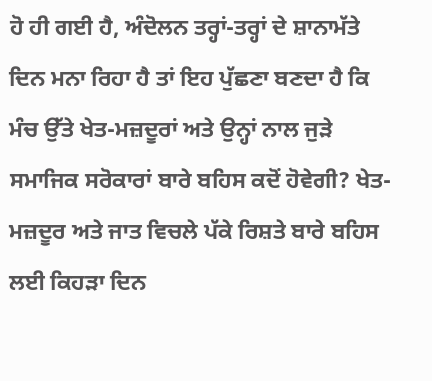ਹੋ ਹੀ ਗਈ ਹੈ, ਅੰਦੋਲਨ ਤਰ੍ਹਾਂ-ਤਰ੍ਹਾਂ ਦੇ ਸ਼ਾਨਾਮੱਤੇ ਦਿਨ ਮਨਾ ਰਿਹਾ ਹੈ ਤਾਂ ਇਹ ਪੁੱਛਣਾ ਬਣਦਾ ਹੈ ਕਿ ਮੰਚ ਉੱਤੇ ਖੇਤ-ਮਜ਼ਦੂਰਾਂ ਅਤੇ ਉਨ੍ਹਾਂ ਨਾਲ ਜੁੜੇ ਸਮਾਜਿਕ ਸਰੋਕਾਰਾਂ ਬਾਰੇ ਬਹਿਸ ਕਦੋਂ ਹੋਵੇਗੀ? ਖੇਤ-ਮਜ਼ਦੂਰ ਅਤੇ ਜਾਤ ਵਿਚਲੇ ਪੱਕੇ ਰਿਸ਼ਤੇ ਬਾਰੇ ਬਹਿਸ ਲਈ ਕਿਹੜਾ ਦਿਨ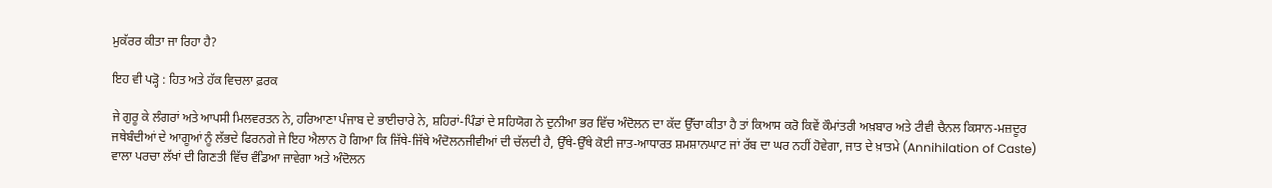ਮੁਕੱਰਰ ਕੀਤਾ ਜਾ ਰਿਹਾ ਹੈ?

ਇਹ ਵੀ ਪੜ੍ਹੋ : ਹਿਤ ਅਤੇ ਹੱਕ ਵਿਚਲਾ ਫ਼ਰਕ

ਜੇ ਗੁਰੂ ਕੇ ਲੰਗਰਾਂ ਅਤੇ ਆਪਸੀ ਮਿਲਵਰਤਨ ਨੇ, ਹਰਿਆਣਾ ਪੰਜਾਬ ਦੇ ਭਾਈਚਾਰੇ ਨੇ, ਸ਼ਹਿਰਾਂ-ਪਿੰਡਾਂ ਦੇ ਸਹਿਯੋਗ ਨੇ ਦੁਨੀਆ ਭਰ ਵਿੱਚ ਅੰਦੋਲਨ ਦਾ ਕੱਦ ਉੱਚਾ ਕੀਤਾ ਹੈ ਤਾਂ ਕਿਆਸ ਕਰੋ ਕਿਵੇਂ ਕੌਮਾਂਤਰੀ ਅਖ਼ਬਾਰ ਅਤੇ ਟੀਵੀ ਚੈਨਲ ਕਿਸਾਨ-ਮਜ਼ਦੂਰ ਜਥੇਬੰਦੀਆਂ ਦੇ ਆਗੂਆਂ ਨੂੰ ਲੱਭਦੇ ਫਿਰਨਗੇ ਜੇ ਇਹ ਐਲਾਨ ਹੋ ਗਿਆ ਕਿ ਜਿੱਥੇ-ਜਿੱਥੇ ਅੰਦੋਲਨਜੀਵੀਆਂ ਦੀ ਚੱਲਦੀ ਹੈ, ਉੱਥੇ-ਉੱਥੇ ਕੋਈ ਜਾਤ-ਆਧਾਰਤ ਸ਼ਮਸ਼ਾਨਘਾਟ ਜਾਂ ਰੱਬ ਦਾ ਘਰ ਨਹੀਂ ਹੋਵੇਗਾ, ਜਾਤ ਦੇ ਖ਼ਾਤਮੇ (Annihilation of Caste) ਵਾਲਾ ਪਰਚਾ ਲੱਖਾਂ ਦੀ ਗਿਣਤੀ ਵਿੱਚ ਵੰਡਿਆ ਜਾਵੇਗਾ ਅਤੇ ਅੰਦੋਲਨ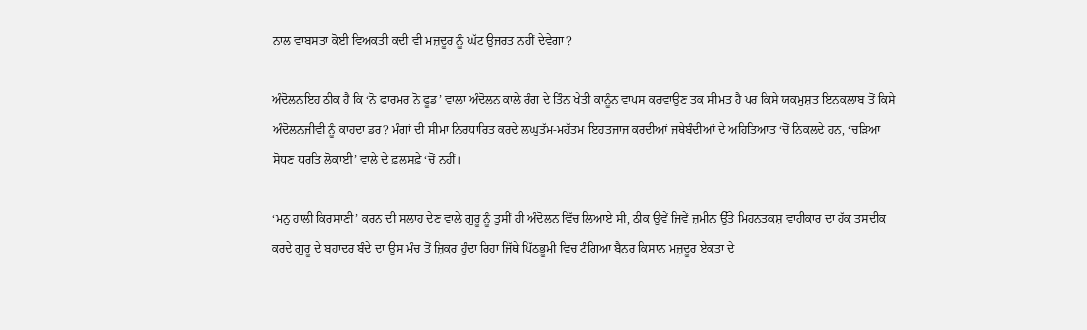ਨਾਲ ਵਾਬਸਤਾ ਕੋਈ ਵਿਅਕਤੀ ਕਦੀ ਵੀ ਮਜ਼ਦੂਰ ਨੂੰ ਘੱਟ ਉਜਰਤ ਨਹੀਂ ਦੇਵੇਗਾ?

ਅੰਦੋਲਨਇਹ ਠੀਕ ਹੈ ਕਿ ‘ਨੋ ਫਾਰਮਰ ਨੋ ਫੂਡ’ ਵਾਲਾ ਅੰਦੋਲਨ ਕਾਲੇ ਰੰਗ ਦੇ ਤਿੰਨ ਖੇਤੀ ਕਾਨੂੰਨ ਵਾਪਸ ਕਰਵਾਉਣ ਤਕ ਸੀਮਤ ਹੈ ਪਰ ਕਿਸੇ ਯਕਮੁਸ਼ਤ ਇਨਕਲਾਬ ਤੋਂ ਕਿਸੇ ਅੰਦੋਲਨਜੀਵੀ ਨੂੰ ਕਾਹਦਾ ਡਰ? ਮੰਗਾਂ ਦੀ ਸੀਮਾ ਨਿਰਧਾਰਿਤ ਕਰਦੇ ਲਘੁਤੱਮ-ਮਹੱਤਮ ਇਹਤਜਾਜ ਕਰਦੀਆਂ ਜਥੇਬੰਦੀਆਂ ਦੇ ਅਹਿਤਿਆਤ ‘ਚੋਂ ਨਿਕਲਦੇ ਹਨ, ‘ਚੜਿਆ ਸੋਧਣ ਧਰਤਿ ਲੋਕਾਈ’ ਵਾਲੇ ਦੇ ਫ਼ਲਸਫ਼ੇ ‘ਚੋਂ ਨਹੀਂ।

‘ਮਨੁ ਹਾਲੀ ਕਿਰਸਾਣੀ’ ਕਰਨ ਦੀ ਸਲਾਹ ਦੇਣ ਵਾਲੇ ਗੁਰੂ ਨੂੰ ਤੁਸੀਂ ਹੀ ਅੰਦੋਲਨ ਵਿੱਚ ਲਿਆਏ ਸੀ, ਠੀਕ ਉਵੇਂ ਜਿਵੇਂ ਜ਼ਮੀਨ ਉੱਤੇ ਮਿਹਨਤਕਸ਼ ਵਾਹੀਕਾਰ ਦਾ ਹੱਕ ਤਸਦੀਕ ਕਰਦੇ ਗੁਰੂ ਦੇ ਬਹਾਦਰ ਬੰਦੇ ਦਾ ਉਸ ਮੰਚ ਤੋਂ ਜ਼ਿਕਰ ਹੁੰਦਾ ਰਿਹਾ ਜਿੱਥੇ ਪਿੱਠਭੂਮੀ ਵਿਚ ਟੰਗਿਆ ਬੈਨਰ ਕਿਸਾਨ ਮਜ਼ਦੂਰ ਏਕਤਾ ਦੇ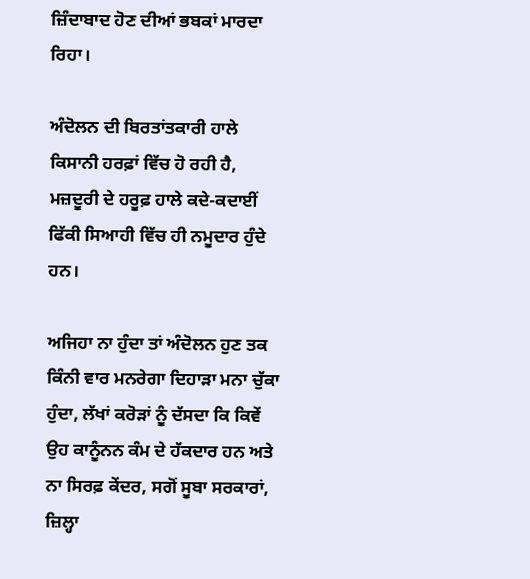ਜ਼ਿੰਦਾਬਾਦ ਹੋਣ ਦੀਆਂ ਭਬਕਾਂ ਮਾਰਦਾ ਰਿਹਾ।

ਅੰਦੋਲਨ ਦੀ ਬਿਰਤਾਂਤਕਾਰੀ ਹਾਲੇ ਕਿਸਾਨੀ ਹਰਫ਼ਾਂ ਵਿੱਚ ਹੋ ਰਹੀ ਹੈ, ਮਜ਼ਦੂਰੀ ਦੇ ਹਰੂਫ਼ ਹਾਲੇ ਕਦੇ-ਕਦਾਈਂ ਫਿੱਕੀ ਸਿਆਹੀ ਵਿੱਚ ਹੀ ਨਮੂਦਾਰ ਹੁੰਦੇ ਹਨ।

ਅਜਿਹਾ ਨਾ ਹੁੰਦਾ ਤਾਂ ਅੰਦੋਲਨ ਹੁਣ ਤਕ ਕਿੰਨੀ ਵਾਰ ਮਨਰੇਗਾ ਦਿਹਾੜਾ ਮਨਾ ਚੁੱਕਾ ਹੁੰਦਾ, ਲੱਖਾਂ ਕਰੋੜਾਂ ਨੂੰ ਦੱਸਦਾ ਕਿ ਕਿਵੇਂ ਉਹ ਕਾਨੂੰਨਨ ਕੰਮ ਦੇ ਹੱਕਦਾਰ ਹਨ ਅਤੇ ਨਾ ਸਿਰਫ਼ ਕੇਂਦਰ, ਸਗੋਂ ਸੂਬਾ ਸਰਕਾਰਾਂ, ਜ਼ਿਲ੍ਹਾ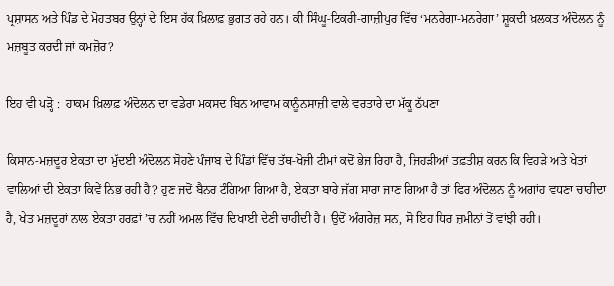ਪ੍ਰਸ਼ਾਸਨ ਅਤੇ ਪਿੰਡ ਦੇ ਮੋਹਤਬਰ ਉਨ੍ਹਾਂ ਦੇ ਇਸ ਹੱਕ ਖ਼ਿਲਾਫ਼ ਭੁਗਤ ਰਹੇ ਹਨ। ਕੀ ਸਿੰਘੂ-ਟਿਕਰੀ-ਗਾਜ਼ੀਪੁਰ ਵਿੱਚ ‘ਮਨਰੇਗਾ-ਮਨਰੇਗਾ’ ਸ਼ੂਕਦੀ ਖ਼ਲਕਤ ਅੰਦੋਲਨ ਨੂੰ ਮਜ਼ਬੂਤ ਕਰਦੀ ਜਾਂ ਕਮਜ਼ੋਰ?

ਇਹ ਵੀ ਪੜ੍ਹੋ :  ਹਾਕਮ ਖ਼ਿਲਾਫ਼ ਅੰਦੋਲਨ ਦਾ ਵਡੇਰਾ ਮਕਸਦ ਬਿਨ ਆਵਾਮ ਕਾਨੂੰਨਸਾਜ਼ੀ ਵਾਲੇ ਵਰਤਾਰੇ ਦਾ ਮੱਕੂ ਠੱਪਣਾ

ਕਿਸਾਨ-ਮਜ਼ਦੂਰ ਏਕਤਾ ਦਾ ਮੁੱਦਈ ਅੰਦੋਲਨ ਸੋਹਣੇ ਪੰਜਾਬ ਦੇ ਪਿੰਡਾਂ ਵਿੱਚ ਤੱਥ-ਖੋਜੀ ਟੀਮਾਂ ਕਦੋਂ ਭੇਜ ਰਿਹਾ ਹੈ, ਜਿਹੜੀਆਂ ਤਫ਼ਤੀਸ਼ ਕਰਨ ਕਿ ਵਿਹੜੇ ਅਤੇ ਖੇਤਾਂ ਵਾਲਿਆਂ ਦੀ ਏਕਤਾ ਕਿਵੇਂ ਨਿਭ ਰਹੀ ਹੈ? ਹੁਣ ਜਦੋਂ ਬੈਨਰ ਟੰਗਿਆ ਗਿਆ ਹੈ, ਏਕਤਾ ਬਾਰੇ ਜੱਗ ਸਾਰਾ ਜਾਣ ਗਿਆ ਹੈ ਤਾਂ ਫਿਰ ਅੰਦੋਲਨ ਨੂੰ ਅਗਾਂਹ ਵਧਣਾ ਚਾਹੀਦਾ ਹੈ, ਖੇਤ ਮਜ਼ਦੂਰਾਂ ਨਾਲ ਏਕਤਾ ਹਰਫ਼ਾਂ ’ਚ ਨਹੀਂ ਅਮਲ ਵਿੱਚ ਦਿਖਾਈ ਦੇਣੀ ਚਾਹੀਦੀ ਹੈ। ਉਦੋਂ ਅੰਗਰੇਜ਼ ਸਨ, ਸੋ ਇਹ ਧਿਰ ਜ਼ਮੀਨਾਂ ਤੋਂ ਵਾਂਝੀ ਰਹੀ।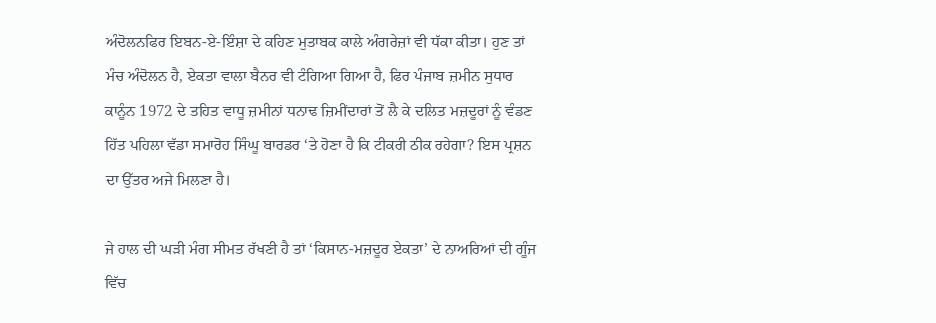ਅੰਦੋਲਨਫਿਰ ਇਬਨ-ਏ-ਇੰਸ਼ਾ ਦੇ ਕਹਿਣ ਮੁਤਾਬਕ ਕਾਲੇ ਅੰਗਰੇਜ਼ਾਂ ਵੀ ਧੱਕਾ ਕੀਤਾ। ਹੁਣ ਤਾਂ ਮੰਚ ਅੰਦੋਲਨ ਹੈ, ਏਕਤਾ ਵਾਲਾ ਬੈਨਰ ਵੀ ਟੰਗਿਆ ਗਿਆ ਹੈ, ਫਿਰ ਪੰਜਾਬ ਜ਼ਮੀਨ ਸੁਧਾਰ ਕਾਨੂੰਨ 1972 ਦੇ ਤਹਿਤ ਵਾਧੂ ਜ਼ਮੀਨਾਂ ਧਨਾਢ ਜ਼ਿਮੀਂਦਾਰਾਂ ਤੋਂ ਲੈ ਕੇ ਦਲਿਤ ਮਜ਼ਦੂਰਾਂ ਨੂੰ ਵੰਡਣ ਹਿੱਤ ਪਹਿਲਾ ਵੱਡਾ ਸਮਾਰੋਹ ਸਿੰਘੂ ਬਾਰਡਰ ‘ਤੇ ਹੋਣਾ ਹੈ ਕਿ ਟੀਕਰੀ ਠੀਕ ਰਹੇਗਾ? ਇਸ ਪ੍ਰਸ਼ਨ ਦਾ ਉੱਤਰ ਅਜੇ ਮਿਲਣਾ ਹੈ।

ਜੇ ਹਾਲ ਦੀ ਘੜੀ ਮੰਗ ਸੀਮਤ ਰੱਖਣੀ ਹੈ ਤਾਂ ‘ਕਿਸਾਨ-ਮਜ਼ਦੂਰ ਏਕਤਾ’ ਦੇ ਨਾਅਰਿਆਂ ਦੀ ਗੂੰਜ ਵਿੱਚ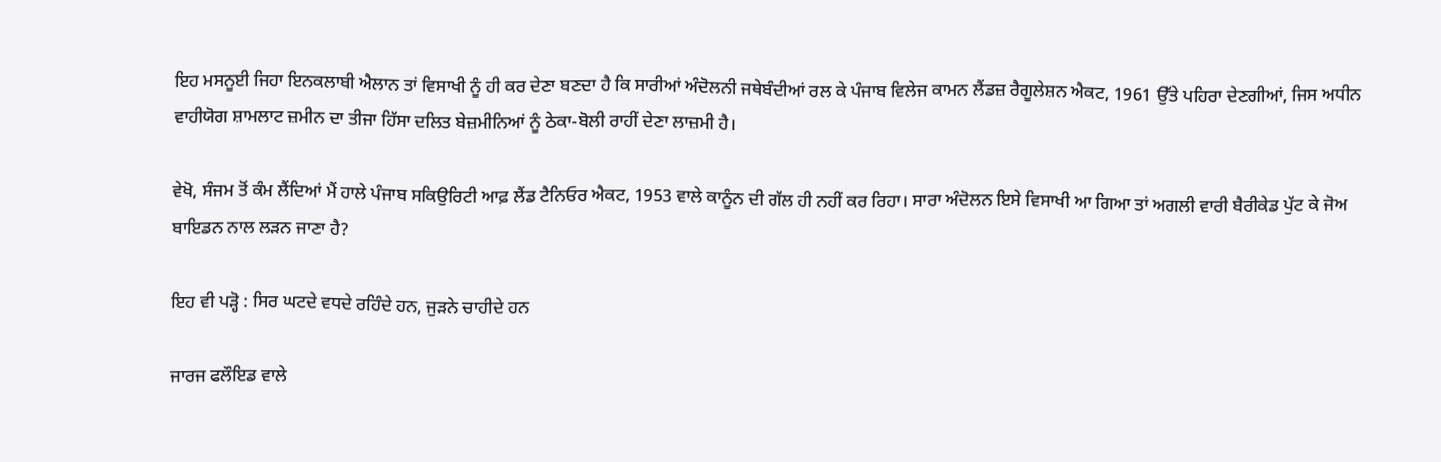ਇਹ ਮਸਨੂਈ ਜਿਹਾ ਇਨਕਲਾਬੀ ਐਲਾਨ ਤਾਂ ਵਿਸਾਖੀ ਨੂੰ ਹੀ ਕਰ ਦੇਣਾ ਬਣਦਾ ਹੈ ਕਿ ਸਾਰੀਆਂ ਅੰਦੋਲਨੀ ਜਥੇਬੰਦੀਆਂ ਰਲ ਕੇ ਪੰਜਾਬ ਵਿਲੇਜ ਕਾਮਨ ਲੈਂਡਜ਼ ਰੈਗੂਲੇਸ਼ਨ ਐਕਟ, 1961 ਉੱਤੇ ਪਹਿਰਾ ਦੇਣਗੀਆਂ, ਜਿਸ ਅਧੀਨ ਵਾਹੀਯੋਗ ਸ਼ਾਮਲਾਟ ਜ਼ਮੀਨ ਦਾ ਤੀਜਾ ਹਿੱਸਾ ਦਲਿਤ ਬੇਜ਼ਮੀਨਿਆਂ ਨੂੰ ਠੇਕਾ-ਬੋਲੀ ਰਾਹੀਂ ਦੇਣਾ ਲਾਜ਼ਮੀ ਹੈ।

ਵੇਖੋ, ਸੰਜਮ ਤੋਂ ਕੰਮ ਲੈਂਦਿਆਂ ਮੈਂ ਹਾਲੇ ਪੰਜਾਬ ਸਕਿਉਰਿਟੀ ਆਫ਼ ਲੈਂਡ ਟੈਨਿਓਰ ਐਕਟ, 1953 ਵਾਲੇ ਕਾਨੂੰਨ ਦੀ ਗੱਲ ਹੀ ਨਹੀਂ ਕਰ ਰਿਹਾ। ਸਾਰਾ ਅੰਦੋਲਨ ਇਸੇ ਵਿਸਾਖੀ ਆ ਗਿਆ ਤਾਂ ਅਗਲੀ ਵਾਰੀ ਬੈਰੀਕੇਡ ਪੁੱਟ ਕੇ ਜੋਅ ਬਾਇਡਨ ਨਾਲ ਲੜਨ ਜਾਣਾ ਹੈ?

ਇਹ ਵੀ ਪੜ੍ਹੋ : ਸਿਰ ਘਟਦੇ ਵਧਦੇ ਰਹਿੰਦੇ ਹਨ, ਜੁੜਨੇ ਚਾਹੀਦੇ ਹਨ

ਜਾਰਜ ਫਲੌਇਡ ਵਾਲੇ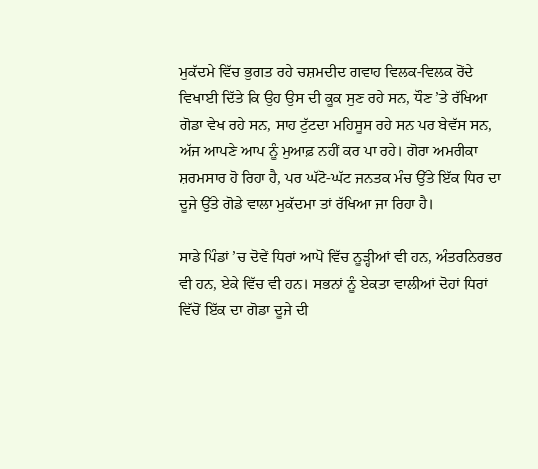ਮੁਕੱਦਮੇ ਵਿੱਚ ਭੁਗਤ ਰਹੇ ਚਸ਼ਮਦੀਦ ਗਵਾਹ ਵਿਲਕ-ਵਿਲਕ ਰੋਂਦੇ ਵਿਖਾਈ ਦਿੱਤੇ ਕਿ ਉਹ ਉਸ ਦੀ ਕੂਕ ਸੁਣ ਰਹੇ ਸਨ, ਧੌਣ ’ਤੇ ਰੱਖਿਆ ਗੋਡਾ ਵੇਖ ਰਹੇ ਸਨ, ਸਾਹ ਟੁੱਟਦਾ ਮਹਿਸੂਸ ਰਹੇ ਸਨ ਪਰ ਬੇਵੱਸ ਸਨ, ਅੱਜ ਆਪਣੇ ਆਪ ਨੂੰ ਮੁਆਫ਼ ਨਹੀਂ ਕਰ ਪਾ ਰਹੇ। ਗੋਰਾ ਅਮਰੀਕਾ ਸ਼ਰਮਸਾਰ ਹੋ ਰਿਹਾ ਹੈ, ਪਰ ਘੱਟੋ-ਘੱਟ ਜਨਤਕ ਮੰਚ ਉੱਤੇ ਇੱਕ ਧਿਰ ਦਾ ਦੂਜੇ ਉੱਤੇ ਗੋਡੇ ਵਾਲਾ ਮੁਕੱਦਮਾ ਤਾਂ ਰੱਖਿਆ ਜਾ ਰਿਹਾ ਹੈ।

ਸਾਡੇ ਪਿੰਡਾਂ ’ਚ ਦੋਵੇਂ ਧਿਰਾਂ ਆਪੋ ਵਿੱਚ ਨੂੜ੍ਹੀਆਂ ਵੀ ਹਨ, ਅੰਤਰਨਿਰਭਰ ਵੀ ਹਨ, ਏਕੇ ਵਿੱਚ ਵੀ ਹਨ। ਸਭਨਾਂ ਨੂੰ ਏਕਤਾ ਵਾਲੀਆਂ ਦੋਹਾਂ ਧਿਰਾਂ ਵਿੱਚੋਂ ਇੱਕ ਦਾ ਗੋਡਾ ਦੂਜੇ ਦੀ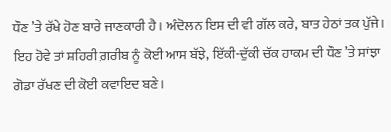ਧੌਣ ’ਤੇ ਰੱਖੇ ਹੋਣ ਬਾਰੇ ਜਾਣਕਾਰੀ ਹੈ। ਅੰਦੋਲਨ ਇਸ ਦੀ ਵੀ ਗੱਲ ਕਰੇ, ਬਾਤ ਹੇਠਾਂ ਤਕ ਪੁੱਜੇ। ਇਹ ਹੋਵੇ ਤਾਂ ਸ਼ਹਿਰੀ ਗ਼ਰੀਬ ਨੂੰ ਕੋਈ ਆਸ ਬੱਝੇ, ਇੱਕੀ-ਦੁੱਕੀ ਚੱਕ ਹਾਕਮ ਦੀ ਧੌਣ ’ਤੇ ਸਾਂਝਾ ਗੋਡਾ ਰੱਖਣ ਦੀ ਕੋਈ ਕਵਾਇਦ ਬਣੇ।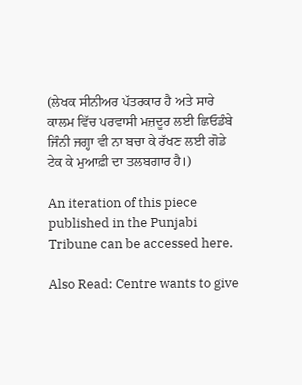(ਲੇਖਕ ਸੀਨੀਅਰ ਪੱਤਰਕਾਰ ਹੈ ਅਤੇ ਸਾਰੇ ਕਾਲਮ ਵਿੱਚ ਪਰਵਾਸੀ ਮਜ਼ਦੂਰ ਲਈ ਛਿਓਡੰਬੇ ਜਿੰਨੀ ਜਗ੍ਹਾ ਵੀ ਨਾ ਬਚਾ ਕੇ ਰੱਖਣ ਲਈ ਗੋਡੇ ਟੇਕ ਕੇ ਮੁਆਫ਼ੀ ਦਾ ਤਲਬਗਾਰ ਹੈ।)

An iteration of this piece published in the Punjabi Tribune can be accessed here.

Also Read: Centre wants to give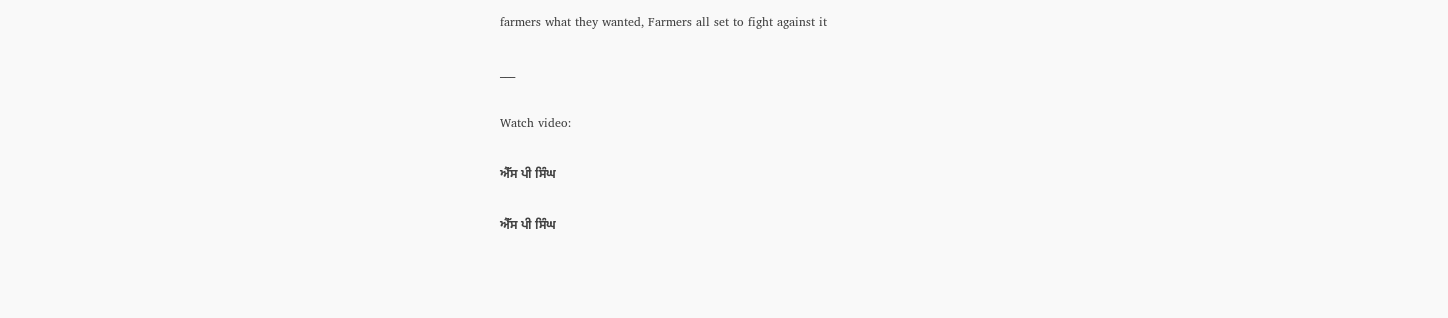farmers what they wanted, Farmers all set to fight against it

___

Watch video:

ਐੱਸ ਪੀ ਸਿੰਘ

ਐੱਸ ਪੀ ਸਿੰਘ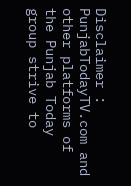Disclaimer : PunjabTodayTV.com and other platforms of the Punjab Today group strive to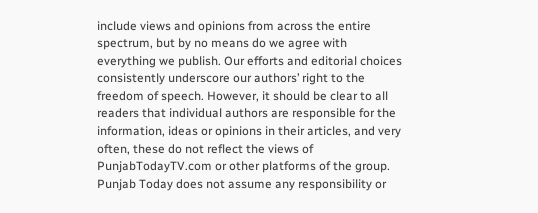include views and opinions from across the entire spectrum, but by no means do we agree with everything we publish. Our efforts and editorial choices consistently underscore our authors’ right to the freedom of speech. However, it should be clear to all readers that individual authors are responsible for the information, ideas or opinions in their articles, and very often, these do not reflect the views of PunjabTodayTV.com or other platforms of the group. Punjab Today does not assume any responsibility or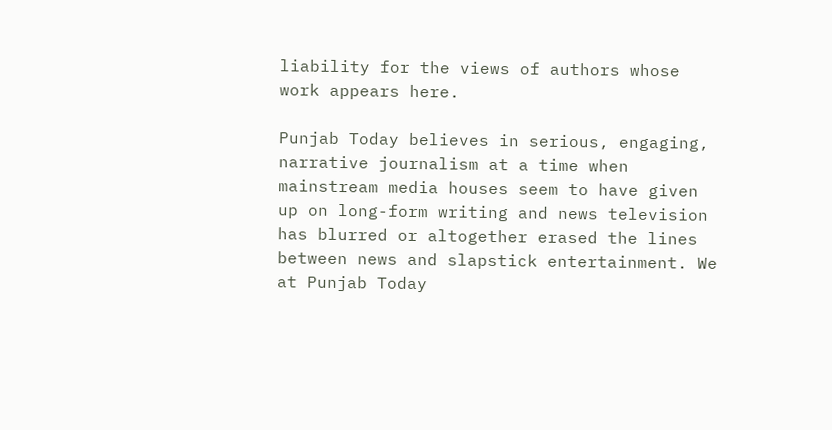liability for the views of authors whose work appears here.

Punjab Today believes in serious, engaging, narrative journalism at a time when mainstream media houses seem to have given up on long-form writing and news television has blurred or altogether erased the lines between news and slapstick entertainment. We at Punjab Today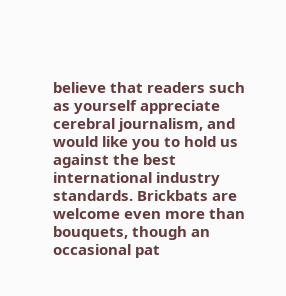believe that readers such as yourself appreciate cerebral journalism, and would like you to hold us against the best international industry standards. Brickbats are welcome even more than bouquets, though an occasional pat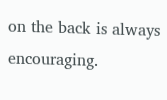on the back is always encouraging.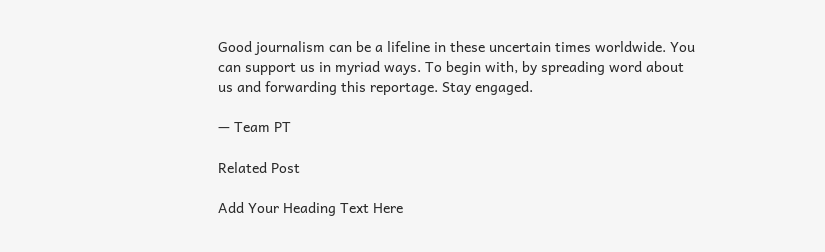Good journalism can be a lifeline in these uncertain times worldwide. You can support us in myriad ways. To begin with, by spreading word about us and forwarding this reportage. Stay engaged.

— Team PT

Related Post

Add Your Heading Text Here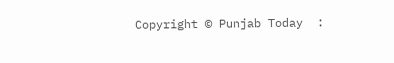Copyright © Punjab Today  :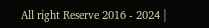All right Reserve 2016 - 2024 |